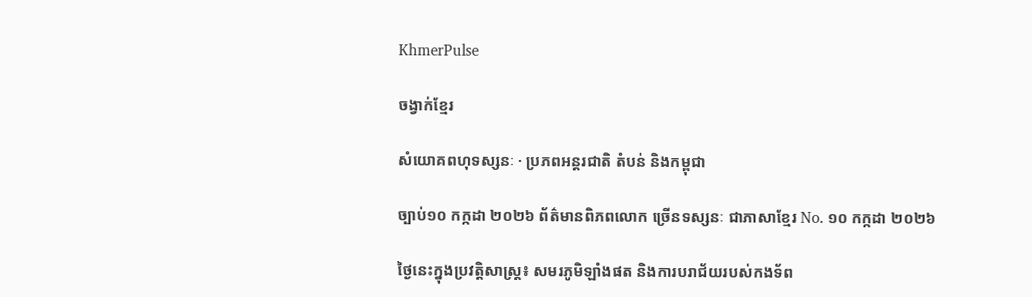KhmerPulse

ចង្វាក់ខ្មែរ

សំយោគពហុទស្សនៈ · ប្រភពអន្តរជាតិ តំបន់ និងកម្ពុជា

ច្បាប់១០ កក្កដា ២០២៦ ព័ត៌មានពិភពលោក ច្រើនទស្សនៈ ជាភាសាខ្មែរ No. ១០ កក្កដា ២០២៦

ថ្ងៃនេះក្នុងប្រវត្តិសាស្ត្រ៖ សមរភូមិឡាំងផត និងការបរាជ័យរបស់កងទ័ព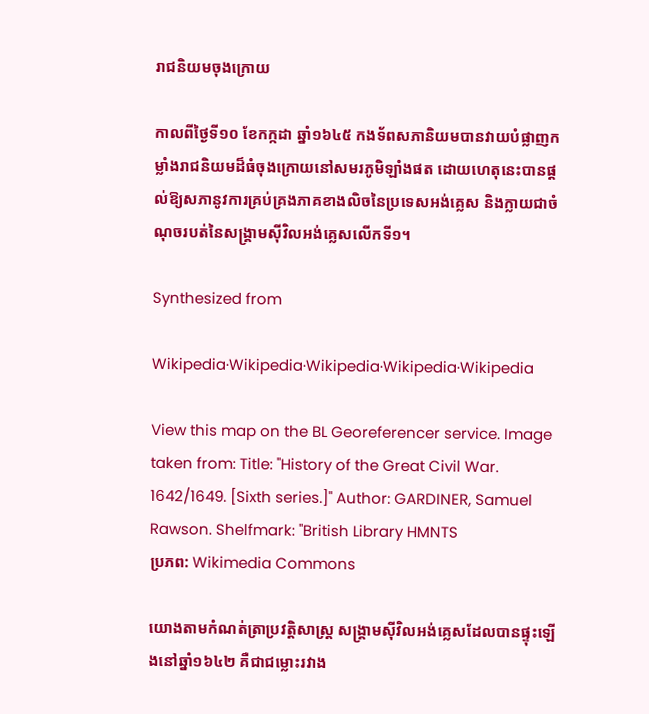រាជនិយមចុងក្រោយ

កាលពីថ្ងៃទី១០ ខែកក្កដា ឆ្នាំ១៦៤៥ កងទ័ពសភានិយមបានវាយបំផ្លាញកម្លាំងរាជនិយមដ៏ធំចុងក្រោយនៅសមរភូមិឡាំងផត ដោយហេតុនេះបានផ្ដល់ឱ្យសភានូវការគ្រប់គ្រងភាគខាងលិចនៃប្រទេសអង់គ្លេស និងក្លាយជាចំណុចរបត់នៃសង្គ្រាមស៊ីវិលអង់គ្លេសលើកទី១។

Synthesized from

Wikipedia·Wikipedia·Wikipedia·Wikipedia·Wikipedia

View this map on the BL Georeferencer service. Image taken from: Title: "History of the Great Civil War. 1642/1649. [Sixth series.]" Author: GARDINER, Samuel Rawson. Shelfmark: "British Library HMNTS
ប្រភព: Wikimedia Commons

យោងតាមកំណត់ត្រាប្រវត្តិសាស្ត្រ សង្គ្រាមស៊ីវិលអង់គ្លេសដែលបានផ្ទុះឡើងនៅឆ្នាំ១៦៤២ គឺជាជម្លោះរវាង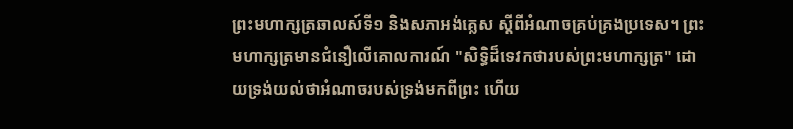ព្រះមហាក្សត្រឆាលស៍ទី១ និងសភាអង់គ្លេស ស្ដីពីអំណាចគ្រប់គ្រងប្រទេស។ ព្រះមហាក្សត្រមានជំនឿលើគោលការណ៍ "សិទ្ធិដ៏ទេវកថារបស់ព្រះមហាក្សត្រ" ដោយទ្រង់យល់ថាអំណាចរបស់ទ្រង់មកពីព្រះ ហើយ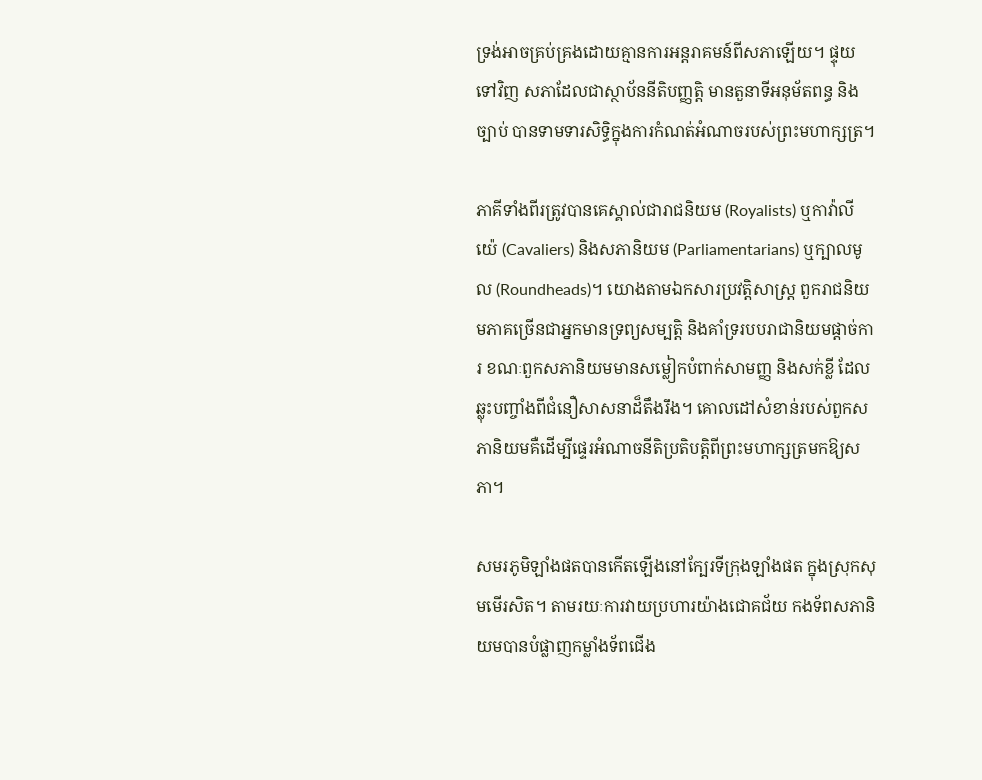ទ្រង់អាចគ្រប់គ្រងដោយគ្មានការអន្តរាគមន៍ពីសភាឡើយ។ ផ្ទុយទៅវិញ សភាដែលជាស្ថាប័ននីតិបញ្ញត្តិ មានតួនាទីអនុម័តពន្ធ និងច្បាប់ បានទាមទារសិទ្ធិក្នុងការកំណត់អំណាចរបស់ព្រះមហាក្សត្រ។

ភាគីទាំងពីរត្រូវបានគេស្គាល់ជារាជនិយម (Royalists) ឬកាវ៉ាលីយ៉េ (Cavaliers) និងសភានិយម (Parliamentarians) ឬក្បាលមូល (Roundheads)។ យោងតាមឯកសារប្រវត្តិសាស្ត្រ ពួករាជនិយមភាគច្រើនជាអ្នកមានទ្រព្យសម្បត្តិ និងគាំទ្ររបបរាជានិយមផ្ដាច់ការ ខណៈពួកសភានិយមមានសម្លៀកបំពាក់សាមញ្ញ និងសក់ខ្លី ដែលឆ្លុះបញ្ចាំងពីជំនឿសាសនាដ៏តឹងរឹង។ គោលដៅសំខាន់របស់ពួកសភានិយមគឺដើម្បីផ្ទេរអំណាចនីតិប្រតិបត្តិពីព្រះមហាក្សត្រមកឱ្យសភា។

សមរភូមិឡាំងផតបានកើតឡើងនៅក្បែរទីក្រុងឡាំងផត ក្នុងស្រុកសុមមើរសិត។ តាមរយៈការវាយប្រហារយ៉ាងជោគជ័យ កងទ័ពសភានិយមបានបំផ្លាញកម្លាំងទ័ពជើង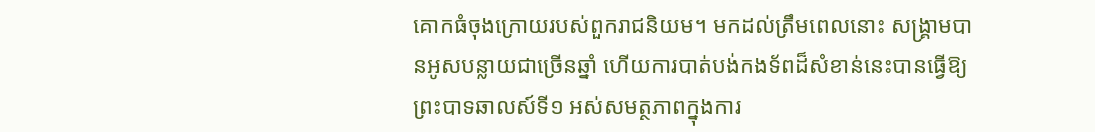គោកធំចុងក្រោយរបស់ពួករាជនិយម។ មកដល់ត្រឹមពេលនោះ សង្គ្រាមបានអូសបន្លាយជាច្រើនឆ្នាំ ហើយការបាត់បង់កងទ័ពដ៏សំខាន់នេះបានធ្វើឱ្យព្រះបាទឆាលស៍ទី១ អស់សមត្ថភាពក្នុងការ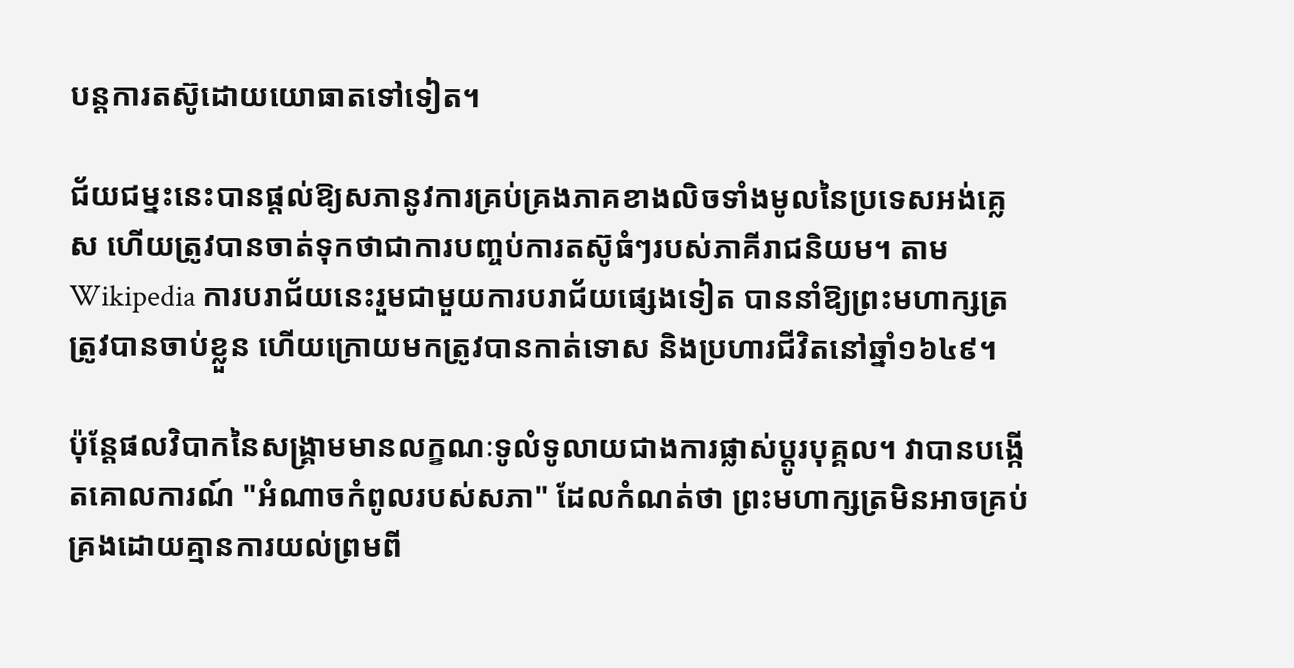បន្តការតស៊ូដោយយោធាតទៅទៀត។

ជ័យជម្នះនេះបានផ្ដល់ឱ្យសភានូវការគ្រប់គ្រងភាគខាងលិចទាំងមូលនៃប្រទេសអង់គ្លេស ហើយត្រូវបានចាត់ទុកថាជាការបញ្ចប់ការតស៊ូធំៗរបស់ភាគីរាជនិយម។ តាម Wikipedia ការបរាជ័យនេះរួមជាមួយការបរាជ័យផ្សេងទៀត បាននាំឱ្យព្រះមហាក្សត្រត្រូវបានចាប់ខ្លួន ហើយក្រោយមកត្រូវបានកាត់ទោស និងប្រហារជីវិតនៅឆ្នាំ១៦៤៩។

ប៉ុន្តែផលវិបាកនៃសង្គ្រាមមានលក្ខណៈទូលំទូលាយជាងការផ្លាស់ប្ដូរបុគ្គល។ វាបានបង្កើតគោលការណ៍ "អំណាចកំពូលរបស់សភា" ដែលកំណត់ថា ព្រះមហាក្សត្រមិនអាចគ្រប់គ្រងដោយគ្មានការយល់ព្រមពី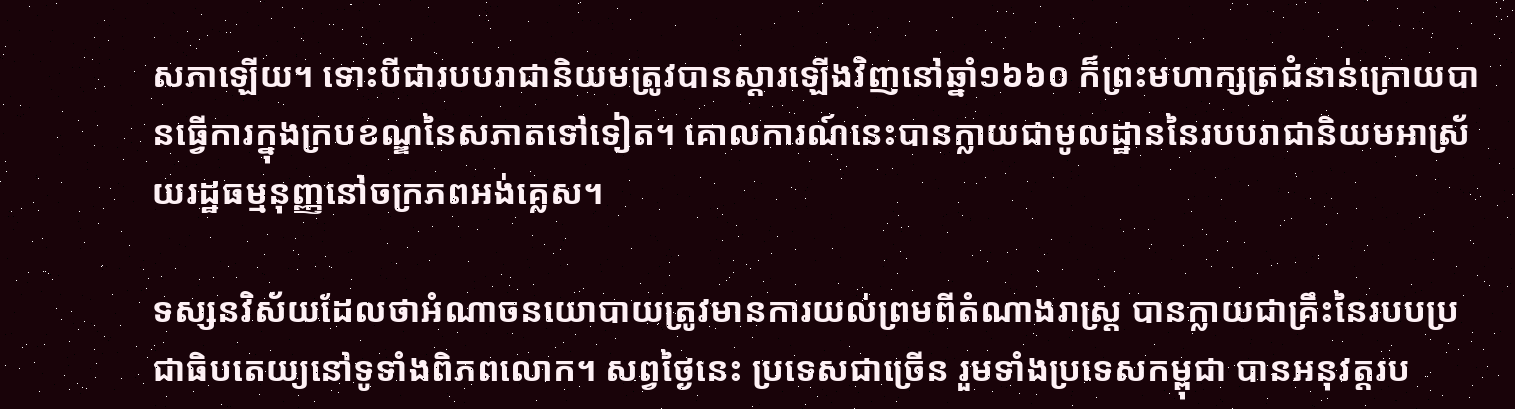សភាឡើយ។ ទោះបីជារបបរាជានិយមត្រូវបានស្ដារឡើងវិញនៅឆ្នាំ១៦៦០ ក៏ព្រះមហាក្សត្រជំនាន់ក្រោយបានធ្វើការក្នុងក្របខណ្ឌនៃសភាតទៅទៀត។ គោលការណ៍នេះបានក្លាយជាមូលដ្ឋាននៃរបបរាជានិយមអាស្រ័យរដ្ឋធម្មនុញ្ញនៅចក្រភពអង់គ្លេស។

ទស្សនវិស័យដែលថាអំណាចនយោបាយត្រូវមានការយល់ព្រមពីតំណាងរាស្ត្រ បានក្លាយជាគ្រឹះនៃរបបប្រជាធិបតេយ្យនៅទូទាំងពិភពលោក។ សព្វថ្ងៃនេះ ប្រទេសជាច្រើន រួមទាំងប្រទេសកម្ពុជា បានអនុវត្តរប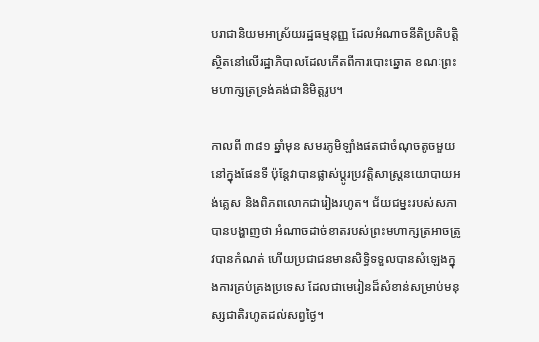បរាជានិយមអាស្រ័យរដ្ឋធម្មនុញ្ញ ដែលអំណាចនីតិប្រតិបត្តិស្ថិតនៅលើរដ្ឋាភិបាលដែលកើតពីការបោះឆ្នោត ខណៈព្រះមហាក្សត្រទ្រង់គង់ជានិមិត្តរូប។

កាលពី ៣៨១ ឆ្នាំមុន សមរភូមិឡាំងផតជាចំណុចតូចមួយនៅក្នុងផែនទី ប៉ុន្តែវាបានផ្លាស់ប្ដូរប្រវត្តិសាស្ត្រនយោបាយអង់គ្លេស និងពិភពលោកជារៀងរហូត។ ជ័យជម្នះរបស់សភាបានបង្ហាញថា អំណាចដាច់ខាតរបស់ព្រះមហាក្សត្រអាចត្រូវបានកំណត់ ហើយប្រជាជនមានសិទ្ធិទទួលបានសំឡេងក្នុងការគ្រប់គ្រងប្រទេស ដែលជាមេរៀនដ៏សំខាន់សម្រាប់មនុស្សជាតិរហូតដល់សព្វថ្ងៃ។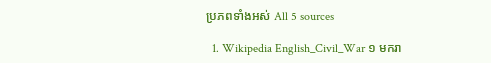ប្រភពទាំងអស់ All 5 sources

  1. Wikipedia English_Civil_War ១ មករា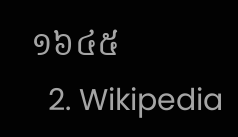១៦៤៥
  2. Wikipedia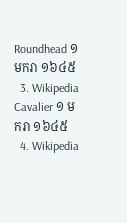Roundhead ១ មករា ១៦៤៥
  3. Wikipedia Cavalier ១ មករា ១៦៤៥
  4. Wikipedia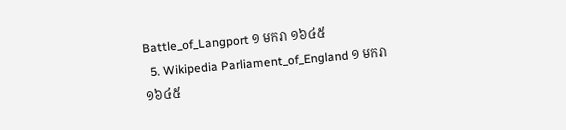Battle_of_Langport ១ មករា ១៦៤៥
  5. Wikipedia Parliament_of_England ១ មករា ១៦៤៥